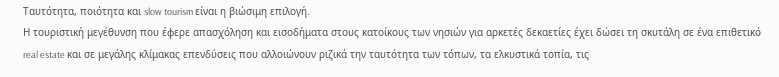Ταυτότητα, ποιότητα και slow tourism είναι η βιώσιμη επιλογή.
Η τουριστική μεγέθυνση που έφερε απασχόληση και εισοδήματα στους κατοίκους των νησιών για αρκετές δεκαετίες έχει δώσει τη σκυτάλη σε ένα επιθετικό real estate και σε μεγάλης κλίμακας επενδύσεις που αλλοιώνουν ριζικά την ταυτότητα των τόπων, τα ελκυστικά τοπία, τις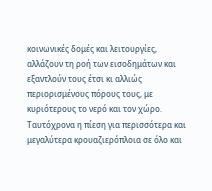κοινωνικές δομές και λειτουργίες, αλλάζουν τη ροή των εισοδημάτων και εξαντλούν τους έτσι κι αλλιώς περιορισμένους πόρους τους, με κυριότερους το νερό και τον χώρο. Ταυτόχρονα η πίεση για περισσότερα και μεγαλύτερα κρουαζιερόπλοια σε όλο και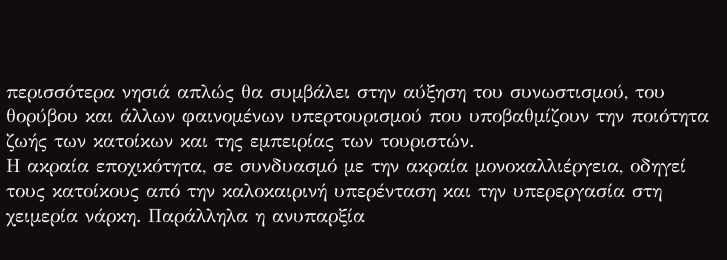περισσότερα νησιά απλώς θα συμβάλει στην αύξηση του συνωστισμού, του θορύβου και άλλων φαινομένων υπερτουρισμού που υποβαθμίζουν την ποιότητα ζωής των κατοίκων και της εμπειρίας των τουριστών.
Η ακραία εποχικότητα, σε συνδυασμό με την ακραία μονοκαλλιέργεια, οδηγεί τους κατοίκους από την καλοκαιρινή υπερένταση και την υπερεργασία στη χειμερία νάρκη. Παράλληλα η ανυπαρξία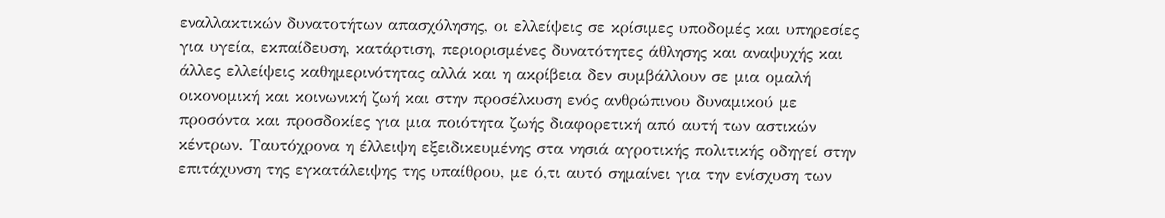εναλλακτικών δυνατοτήτων απασχόλησης, οι ελλείψεις σε κρίσιμες υποδομές και υπηρεσίες για υγεία, εκπαίδευση, κατάρτιση, περιορισμένες δυνατότητες άθλησης και αναψυχής και άλλες ελλείψεις καθημερινότητας αλλά και η ακρίβεια δεν συμβάλλουν σε μια ομαλή οικονομική και κοινωνική ζωή και στην προσέλκυση ενός ανθρώπινου δυναμικού με προσόντα και προσδοκίες για μια ποιότητα ζωής διαφορετική από αυτή των αστικών κέντρων. Ταυτόχρονα η έλλειψη εξειδικευμένης στα νησιά αγροτικής πολιτικής οδηγεί στην επιτάχυνση της εγκατάλειψης της υπαίθρου, με ό,τι αυτό σημαίνει για την ενίσχυση των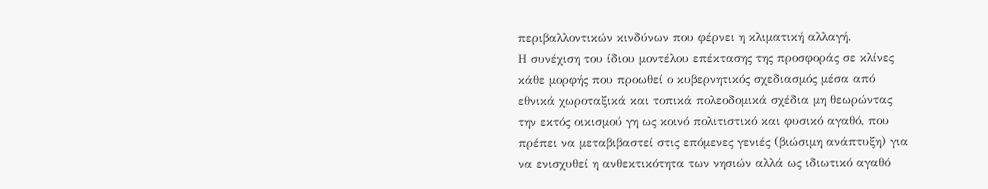περιβαλλοντικών κινδύνων που φέρνει η κλιματική αλλαγή.
Η συνέχιση του ίδιου μοντέλου επέκτασης της προσφοράς σε κλίνες κάθε μορφής που προωθεί ο κυβερνητικός σχεδιασμός μέσα από εθνικά χωροταξικά και τοπικά πολεοδομικά σχέδια μη θεωρώντας την εκτός οικισμού γη ως κοινό πολιτιστικό και φυσικό αγαθό, που πρέπει να μεταβιβαστεί στις επόμενες γενιές (βιώσιμη ανάπτυξη) για να ενισχυθεί η ανθεκτικότητα των νησιών αλλά ως ιδιωτικό αγαθό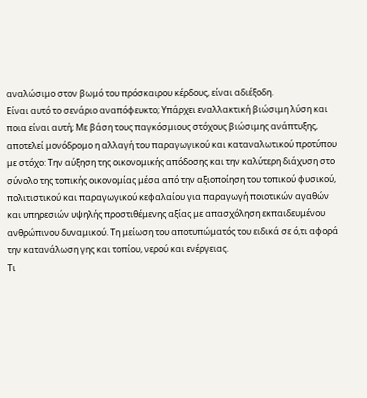αναλώσιμο στον βωμό του πρόσκαιρου κέρδους, είναι αδιέξοδη.
Είναι αυτό το σενάριο αναπόφευκτο; Υπάρχει εναλλακτική βιώσιμη λύση και ποια είναι αυτή; Με βάση τους παγκόσμιους στόχους βιώσιμης ανάπτυξης, αποτελεί μονόδρομο η αλλαγή του παραγωγικού και καταναλωτικού προτύπου με στόχο: Την αύξηση της οικονομικής απόδοσης και την καλύτερη διάχυση στο σύνολο της τοπικής οικονομίας μέσα από την αξιοποίηση του τοπικού φυσικού, πολιτιστικού και παραγωγικού κεφαλαίου για παραγωγή ποιοτικών αγαθών και υπηρεσιών υψηλής προστιθέμενης αξίας με απασχόληση εκπαιδευμένου ανθρώπινου δυναμικού. Τη μείωση του αποτυπώματός του ειδικά σε ό,τι αφορά την κατανάλωση γης και τοπίου, νερού και ενέργειας.
Τι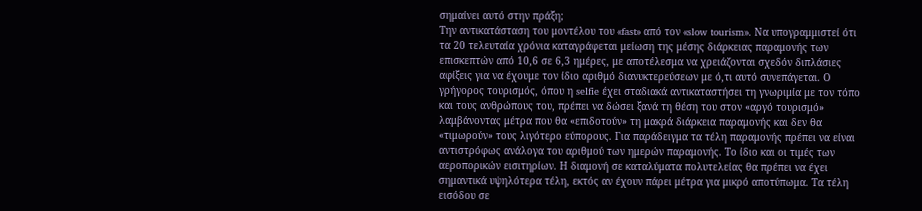σημαίνει αυτό στην πράξη;
Την αντικατάσταση του μοντέλου του «fast» από τον «slow tourism». Να υπογραμμιστεί ότι τα 20 τελευταία χρόνια καταγράφεται μείωση της μέσης διάρκειας παραμονής των επισκεπτών από 10,6 σε 6,3 ημέρες, με αποτέλεσμα να χρειάζονται σχεδόν διπλάσιες αφίξεις για να έχουμε τον ίδιο αριθμό διανυκτερεύσεων με ό,τι αυτό συνεπάγεται. Ο γρήγορος τουρισμός, όπου η selfie έχει σταδιακά αντικαταστήσει τη γνωριμία με τον τόπο και τους ανθρώπους του, πρέπει να δώσει ξανά τη θέση του στον «αργό τουρισμό» λαμβάνοντας μέτρα που θα «επιδοτούν» τη μακρά διάρκεια παραμονής και δεν θα «τιμωρούν» τους λιγότερο εύπορους. Για παράδειγμα τα τέλη παραμονής πρέπει να είναι αντιστρόφως ανάλογα του αριθμού των ημερών παραμονής. Το ίδιο και οι τιμές των αεροπορικών εισιτηρίων. Η διαμονή σε καταλύματα πολυτελείας θα πρέπει να έχει σημαντικά υψηλότερα τέλη, εκτός αν έχουν πάρει μέτρα για μικρό αποτύπωμα. Τα τέλη εισόδου σε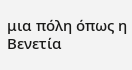μια πόλη όπως η Βενετία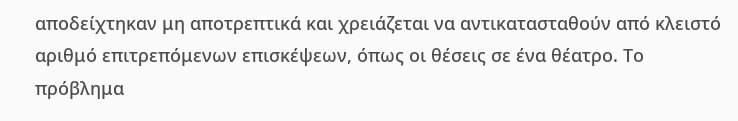αποδείχτηκαν μη αποτρεπτικά και χρειάζεται να αντικατασταθούν από κλειστό αριθμό επιτρεπόμενων επισκέψεων, όπως οι θέσεις σε ένα θέατρο. Το πρόβλημα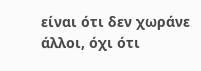είναι ότι δεν χωράνε άλλοι, όχι ότι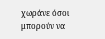χωράνε όσοι μπορούν να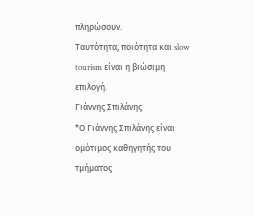πληρώσουν.
Ταυτότητα, ποιότητα και slow tourism είναι η βιώσιμη επιλογή.
Γιάννης Σπιλάνης
*Ο Γιάννης Σπιλάνης είναι ομότιμος καθηγητής του τμήματος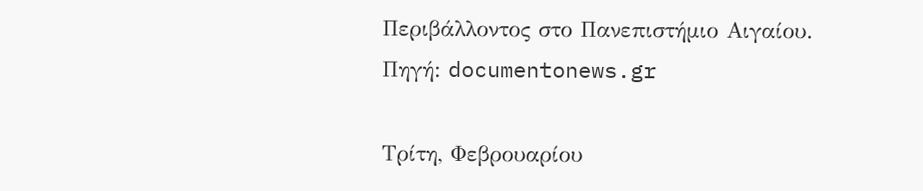Περιβάλλοντος στο Πανεπιστήμιο Αιγαίου.
Πηγή: documentonews.gr

Τρίτη, Φεβρουαρίου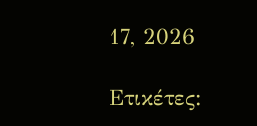17, 2026

Ετικέτες: